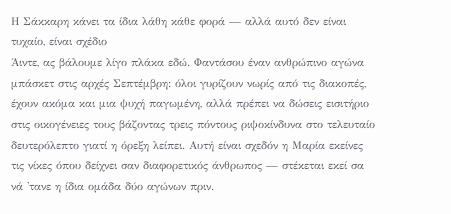Η Σάκκαρη κάνει τα ίδια λάθη κάθε φορά — αλλά αυτό δεν είναι τυχαίο, είναι σχέδιο
Άιντε, ας βάλουμε λίγο πλάκα εδώ. Φαντάσου έναν ανθρώπινο αγώνα μπάσκετ στις αρχές Σεπτέμβρη: όλοι γυρίζουν νωρίς από τις διακοπές, έχουν ακόμα και μια ψυχή παγωμένη, αλλά πρέπει να δώσεις εισιτήριο στις οικογένειες τους βάζοντας τρεις πόντους ριψοκίνδυνα στο τελευταίο δευτερόλεπτο γιατί η όρεξη λείπει. Αυτή είναι σχεδόν η Μαρία εκείνες τις νίκες όπου δείχνει σαν διαφορετικός άνθρωπος — στέκεται εκεί σα νά 'τανε η ίδια ομάδα δύο αγώνων πριν.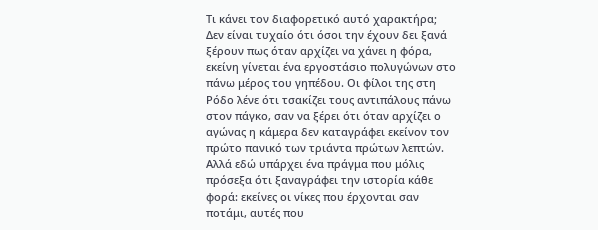Τι κάνει τον διαφορετικό αυτό χαρακτήρα; Δεν είναι τυχαίο ότι όσοι την έχουν δει ξανά ξέρουν πως όταν αρχίζει να χάνει η φόρα, εκείνη γίνεται ένα εργοστάσιο πολυγώνων στο πάνω μέρος του γηπέδου. Οι φίλοι της στη Ρόδο λένε ότι τσακίζει τους αντιπάλους πάνω στον πάγκο, σαν να ξέρει ότι όταν αρχίζει ο αγώνας η κάμερα δεν καταγράφει εκείνον τον πρώτο πανικό των τριάντα πρώτων λεπτών. Αλλά εδώ υπάρχει ένα πράγμα που μόλις πρόσεξα ότι ξαναγράφει την ιστορία κάθε φορά: εκείνες οι νίκες που έρχονται σαν ποτάμι, αυτές που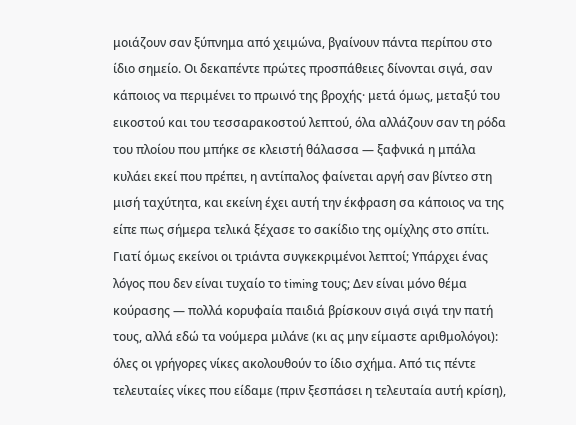μοιάζουν σαν ξύπνημα από χειμώνα, βγαίνουν πάντα περίπου στο ίδιο σημείο. Οι δεκαπέντε πρώτες προσπάθειες δίνονται σιγά, σαν κάποιος να περιμένει το πρωινό της βροχής· μετά όμως, μεταξύ του εικοστού και του τεσσαρακοστού λεπτού, όλα αλλάζουν σαν τη ρόδα του πλοίου που μπήκε σε κλειστή θάλασσα — ξαφνικά η μπάλα κυλάει εκεί που πρέπει, η αντίπαλος φαίνεται αργή σαν βίντεο στη μισή ταχύτητα, και εκείνη έχει αυτή την έκφραση σα κάποιος να της είπε πως σήμερα τελικά ξέχασε το σακίδιο της ομίχλης στο σπίτι.
Γιατί όμως εκείνοι οι τριάντα συγκεκριμένοι λεπτοί; Υπάρχει ένας λόγος που δεν είναι τυχαίο το timing τους; Δεν είναι μόνο θέμα κούρασης — πολλά κορυφαία παιδιά βρίσκουν σιγά σιγά την πατή τους, αλλά εδώ τα νούμερα μιλάνε (κι ας μην είμαστε αριθμολόγοι): όλες οι γρήγορες νίκες ακολουθούν το ίδιο σχήμα. Από τις πέντε τελευταίες νίκες που είδαμε (πριν ξεσπάσει η τελευταία αυτή κρίση),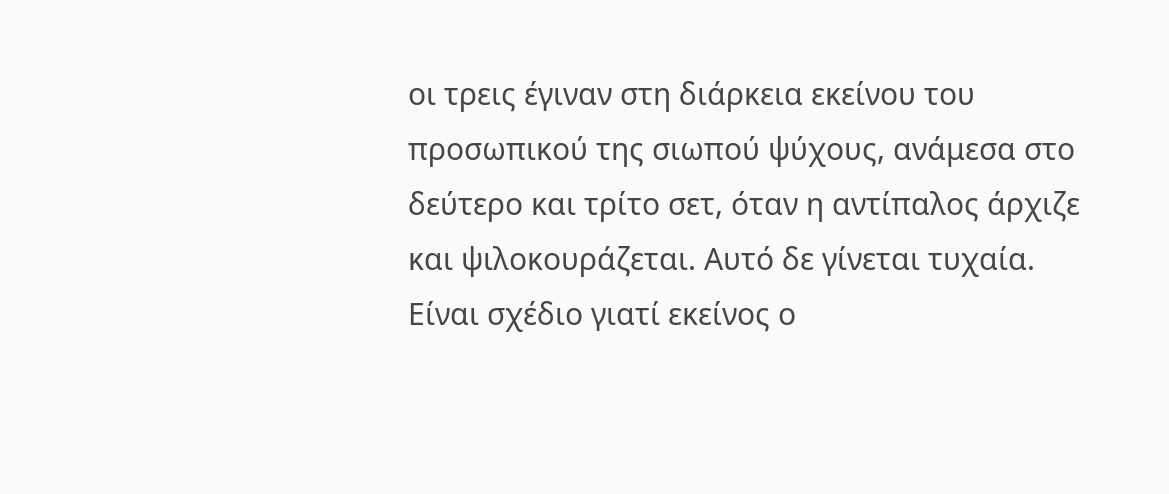οι τρεις έγιναν στη διάρκεια εκείνου του προσωπικού της σιωπού ψύχους, ανάμεσα στο δεύτερο και τρίτο σετ, όταν η αντίπαλος άρχιζε και ψιλοκουράζεται. Αυτό δε γίνεται τυχαία. Είναι σχέδιο γιατί εκείνος ο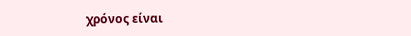χρόνος είναι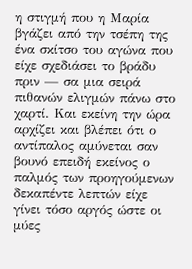η στιγμή που η Μαρία βγάζει από την τσέπη της ένα σκίτσο του αγώνα που είχε σχεδιάσει το βράδυ πριν — σα μια σειρά πιθανών ελιγμών πάνω στο χαρτί. Και εκείνη την ώρα αρχίζει και βλέπει ότι ο αντίπαλος αμύνεται σαν βουνό επειδή εκείνος ο παλμός των προηγούμενων δεκαπέντε λεπτών είχε γίνει τόσο αργός ώστε οι μύες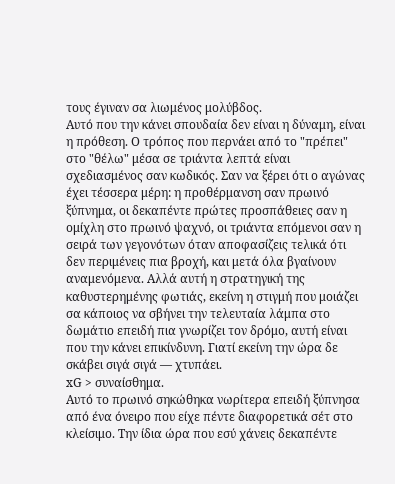τους έγιναν σα λιωμένος μολύβδος.
Αυτό που την κάνει σπουδαία δεν είναι η δύναμη, είναι η πρόθεση. Ο τρόπος που περνάει από το "πρέπει" στο "θέλω" μέσα σε τριάντα λεπτά είναι σχεδιασμένος σαν κωδικός. Σαν να ξέρει ότι ο αγώνας έχει τέσσερα μέρη: η προθέρμανση σαν πρωινό ξύπνημα, οι δεκαπέντε πρώτες προσπάθειες σαν η ομίχλη στο πρωινό ψαχνό, οι τριάντα επόμενοι σαν η σειρά των γεγονότων όταν αποφασίζεις τελικά ότι δεν περιμένεις πια βροχή, και μετά όλα βγαίνουν αναμενόμενα. Αλλά αυτή η στρατηγική της καθυστερημένης φωτιάς, εκείνη η στιγμή που μοιάζει σα κάποιος να σβήνει την τελευταία λάμπα στο δωμάτιο επειδή πια γνωρίζει τον δρόμο, αυτή είναι που την κάνει επικίνδυνη. Γιατί εκείνη την ώρα δε σκάβει σιγά σιγά — χτυπάει.
xG > συναίσθημα.
Αυτό το πρωινό σηκώθηκα νωρίτερα επειδή ξύπνησα από ένα όνειρο που είχε πέντε διαφορετικά σέτ στο κλείσιμο. Την ίδια ώρα που εσύ χάνεις δεκαπέντε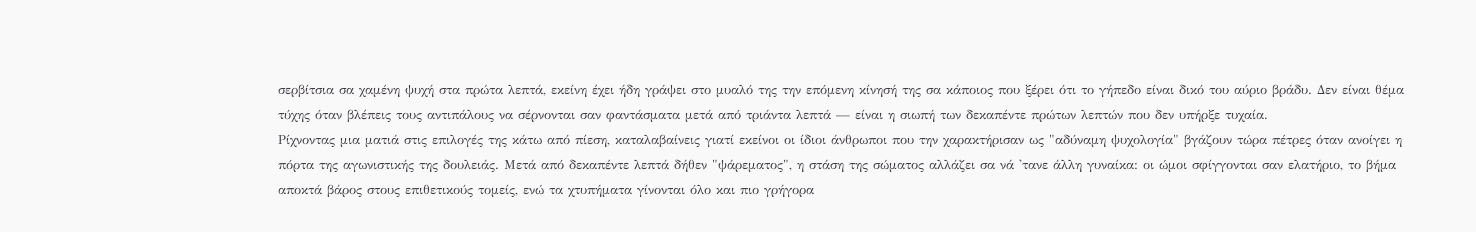σερβίτσια σα χαμένη ψυχή στα πρώτα λεπτά, εκείνη έχει ήδη γράψει στο μυαλό της την επόμενη κίνησή της σα κάποιος που ξέρει ότι το γήπεδο είναι δικό του αύριο βράδυ. Δεν είναι θέμα τύχης όταν βλέπεις τους αντιπάλους να σέρνονται σαν φαντάσματα μετά από τριάντα λεπτά — είναι η σιωπή των δεκαπέντε πρώτων λεπτών που δεν υπήρξε τυχαία.
Ρίχνοντας μια ματιά στις επιλογές της κάτω από πίεση, καταλαβαίνεις γιατί εκείνοι οι ίδιοι άνθρωποι που την χαρακτήρισαν ως "αδύναμη ψυχολογία" βγάζουν τώρα πέτρες όταν ανοίγει η πόρτα της αγωνιστικής της δουλειάς. Μετά από δεκαπέντε λεπτά δήθεν "ψάρεματος", η στάση της σώματος αλλάζει σα νά 'τανε άλλη γυναίκα: οι ώμοι σφίγγονται σαν ελατήριο, το βήμα αποκτά βάρος στους επιθετικούς τομείς, ενώ τα χτυπήματα γίνονται όλο και πιο γρήγορα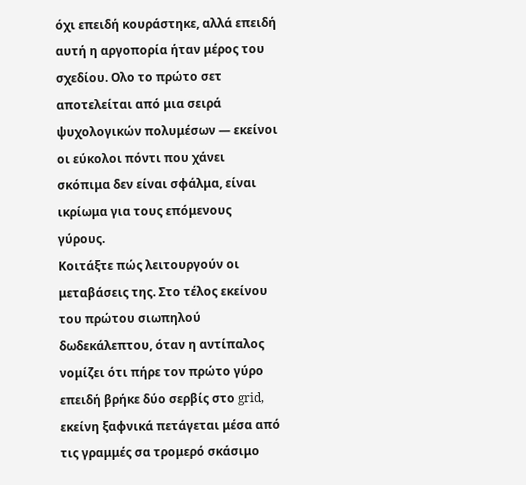όχι επειδή κουράστηκε, αλλά επειδή αυτή η αργοπορία ήταν μέρος του σχεδίου. Ολο το πρώτο σετ αποτελείται από μια σειρά ψυχολογικών πολυμέσων — εκείνοι οι εύκολοι πόντι που χάνει σκόπιμα δεν είναι σφάλμα, είναι ικρίωμα για τους επόμενους γύρους.
Κοιτάξτε πώς λειτουργούν οι μεταβάσεις της. Στο τέλος εκείνου του πρώτου σιωπηλού δωδεκάλεπτου, όταν η αντίπαλος νομίζει ότι πήρε τον πρώτο γύρο επειδή βρήκε δύο σερβίς στο grid, εκείνη ξαφνικά πετάγεται μέσα από τις γραμμές σα τρομερό σκάσιμο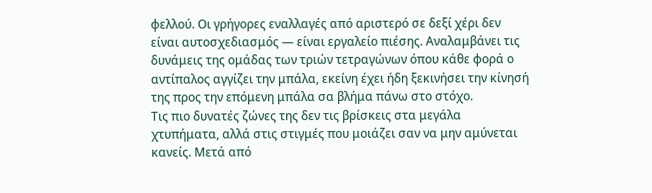φελλού. Οι γρήγορες εναλλαγές από αριστερό σε δεξί χέρι δεν είναι αυτοσχεδιασμός — είναι εργαλείο πιέσης. Αναλαμβάνει τις δυνάμεις της ομάδας των τριών τετραγώνων όπου κάθε φορά ο αντίπαλος αγγίζει την μπάλα, εκείνη έχει ήδη ξεκινήσει την κίνησή της προς την επόμενη μπάλα σα βλήμα πάνω στο στόχο.
Τις πιο δυνατές ζώνες της δεν τις βρίσκεις στα μεγάλα χτυπήματα, αλλά στις στιγμές που μοιάζει σαν να μην αμύνεται κανείς. Μετά από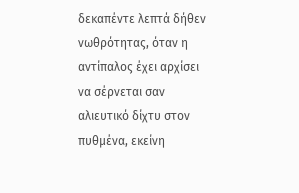δεκαπέντε λεπτά δήθεν νωθρότητας, όταν η αντίπαλος έχει αρχίσει να σέρνεται σαν αλιευτικό δίχτυ στον πυθμένα, εκείνη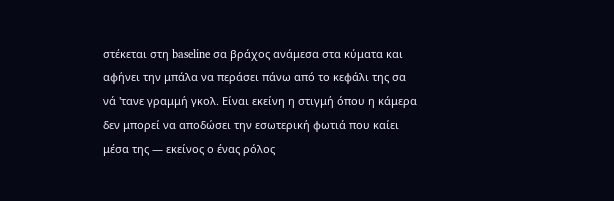στέκεται στη baseline σα βράχος ανάμεσα στα κύματα και αφήνει την μπάλα να περάσει πάνω από το κεφάλι της σα νά 'τανε γραμμή γκολ. Είναι εκείνη η στιγμή όπου η κάμερα δεν μπορεί να αποδώσει την εσωτερική φωτιά που καίει μέσα της — εκείνος ο ένας ρόλος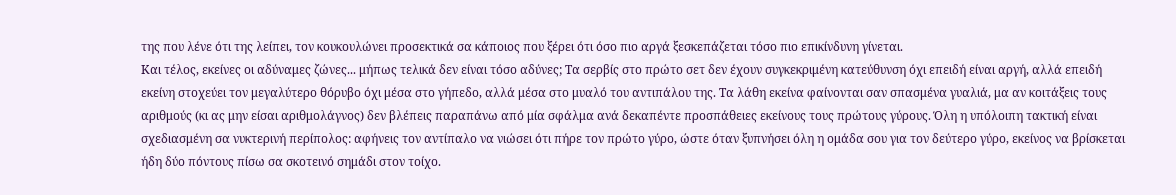της που λένε ότι της λείπει, τον κουκουλώνει προσεκτικά σα κάποιος που ξέρει ότι όσο πιο αργά ξεσκεπάζεται τόσο πιο επικίνδυνη γίνεται.
Και τέλος, εκείνες οι αδύναμες ζώνες... μήπως τελικά δεν είναι τόσο αδύνες; Τα σερβίς στο πρώτο σετ δεν έχουν συγκεκριμένη κατεύθυνση όχι επειδή είναι αργή, αλλά επειδή εκείνη στοχεύει τον μεγαλύτερο θόρυβο όχι μέσα στο γήπεδο, αλλά μέσα στο μυαλό του αντιπάλου της. Τα λάθη εκείνα φαίνονται σαν σπασμένα γυαλιά, μα αν κοιτάξεις τους αριθμούς (κι ας μην είσαι αριθμολάγνος) δεν βλέπεις παραπάνω από μία σφάλμα ανά δεκαπέντε προσπάθειες εκείνους τους πρώτους γύρους. Όλη η υπόλοιπη τακτική είναι σχεδιασμένη σα νυκτερινή περίπολος: αφήνεις τον αντίπαλο να νιώσει ότι πήρε τον πρώτο γύρο, ώστε όταν ξυπνήσει όλη η ομάδα σου για τον δεύτερο γύρο, εκείνος να βρίσκεται ήδη δύο πόντους πίσω σα σκοτεινό σημάδι στον τοίχο.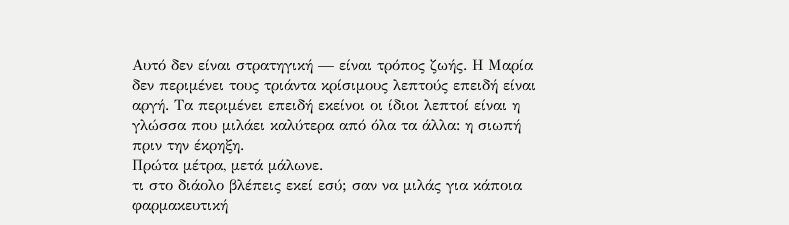Αυτό δεν είναι στρατηγική — είναι τρόπος ζωής. Η Μαρία δεν περιμένει τους τριάντα κρίσιμους λεπτούς επειδή είναι αργή. Τα περιμένει επειδή εκείνοι οι ίδιοι λεπτοί είναι η γλώσσα που μιλάει καλύτερα από όλα τα άλλα: η σιωπή πριν την έκρηξη.
Πρώτα μέτρα, μετά μάλωνε.
τι στο διάολο βλέπεις εκεί εσύ; σαν να μιλάς για κάποια φαρμακευτική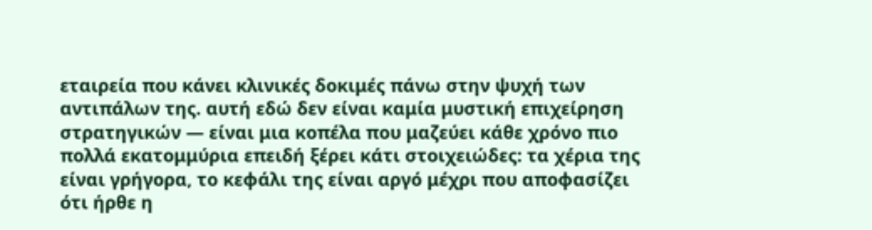εταιρεία που κάνει κλινικές δοκιμές πάνω στην ψυχή των αντιπάλων της. αυτή εδώ δεν είναι καμία μυστική επιχείρηση στρατηγικών — είναι μια κοπέλα που μαζεύει κάθε χρόνο πιο πολλά εκατομμύρια επειδή ξέρει κάτι στοιχειώδες: τα χέρια της είναι γρήγορα, το κεφάλι της είναι αργό μέχρι που αποφασίζει ότι ήρθε η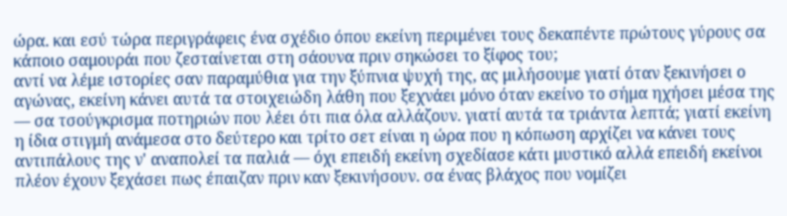ώρα. και εσύ τώρα περιγράφεις ένα σχέδιο όπου εκείνη περιμένει τους δεκαπέντε πρώτους γύρους σα κάποιο σαμουράι που ζεσταίνεται στη σάουνα πριν σηκώσει το ξίφος του;
αντί να λέμε ιστορίες σαν παραμύθια για την ξύπνια ψυχή της, ας μιλήσουμε γιατί όταν ξεκινήσει ο αγώνας, εκείνη κάνει αυτά τα στοιχειώδη λάθη που ξεχνάει μόνο όταν εκείνο το σήμα ηχήσει μέσα της — σα τσούγκρισμα ποτηριών που λέει ότι πια όλα αλλάζουν. γιατί αυτά τα τριάντα λεπτά; γιατί εκείνη η ίδια στιγμή ανάμεσα στο δεύτερο και τρίτο σετ είναι η ώρα που η κόπωση αρχίζει να κάνει τους αντιπάλους της ν' αναπολεί τα παλιά — όχι επειδή εκείνη σχεδίασε κάτι μυστικό αλλά επειδή εκείνοι πλέον έχουν ξεχάσει πως έπαιζαν πριν καν ξεκινήσουν. σα ένας βλάχος που νομίζει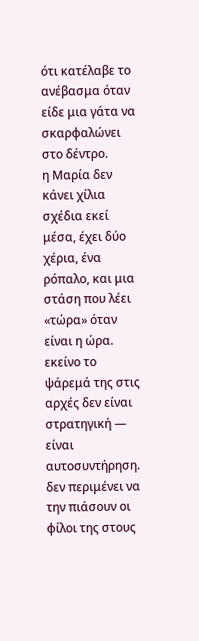ότι κατέλαβε το ανέβασμα όταν είδε μια γάτα να σκαρφαλώνει στο δέντρο.
η Μαρία δεν κάνει χίλια σχέδια εκεί μέσα, έχει δύο χέρια, ένα ρόπαλο, και μια στάση που λέει «τώρα» όταν είναι η ώρα. εκείνο το ψάρεμά της στις αρχές δεν είναι στρατηγική — είναι αυτοσυντήρηση. δεν περιμένει να την πιάσουν οι φίλοι της στους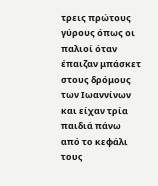τρεις πρώτους γύρους όπως οι παλιοί όταν έπαιζαν μπάσκετ στους δρόμους των Ιωαννίνων και είχαν τρία παιδιά πάνω από το κεφάλι τους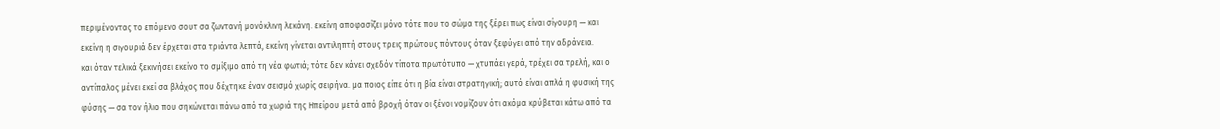περιμένοντας το επόμενο σουτ σα ζωντανή μονόκλινη λεκάνη. εκείνη αποφασίζει μόνο τότε που το σώμα της ξέρει πως είναι σίγουρη — και εκείνη η σιγουριά δεν έρχεται στα τριάντα λεπτά, εκείνη γίνεται αντιληπτή στους τρεις πρώτους πόντους όταν ξεφύγει από την αδράνεια.
και όταν τελικά ξεκινήσει εκείνο το σμίξιμο από τη νέα φωτιά; τότε δεν κάνει σχεδόν τίποτα πρωτότυπο — χτυπάει γερά, τρέχει σα τρελή, και ο αντίπαλος μένει εκεί σα βλάχος που δέχτηκε έναν σεισμό χωρίς σειρήνα. μα ποιος είπε ότι η βία είναι στρατηγική; αυτό είναι απλά η φυσική της φύσης — σα τον ήλιο που σηκώνεται πάνω από τα χωριά της Ηπείρου μετά από βροχή όταν οι ξένοι νομίζουν ότι ακόμα κρύβεται κάτω από τα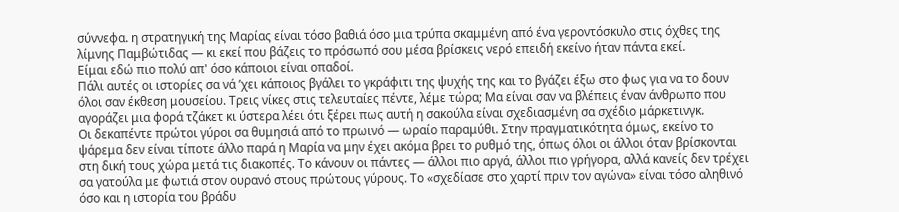σύννεφα. η στρατηγική της Μαρίας είναι τόσο βαθιά όσο μια τρύπα σκαμμένη από ένα γεροντόσκυλο στις όχθες της λίμνης Παμβώτιδας — κι εκεί που βάζεις το πρόσωπό σου μέσα βρίσκεις νερό επειδή εκείνο ήταν πάντα εκεί.
Είμαι εδώ πιο πολύ απ' όσο κάποιοι είναι οπαδοί.
Πάλι αυτές οι ιστορίες σα νά ’χει κάποιος βγάλει το γκράφιτι της ψυχής της και το βγάζει έξω στο φως για να το δουν όλοι σαν έκθεση μουσείου. Τρεις νίκες στις τελευταίες πέντε, λέμε τώρα; Μα είναι σαν να βλέπεις έναν άνθρωπο που αγοράζει μια φορά τζάκετ κι ύστερα λέει ότι ξέρει πως αυτή η σακούλα είναι σχεδιασμένη σα σχέδιο μάρκετινγκ.
Οι δεκαπέντε πρώτοι γύροι σα θυμησιά από το πρωινό — ωραίο παραμύθι. Στην πραγματικότητα όμως, εκείνο το ψάρεμα δεν είναι τίποτε άλλο παρά η Μαρία να μην έχει ακόμα βρει το ρυθμό της, όπως όλοι οι άλλοι όταν βρίσκονται στη δική τους χώρα μετά τις διακοπές. Το κάνουν οι πάντες — άλλοι πιο αργά, άλλοι πιο γρήγορα, αλλά κανείς δεν τρέχει σα γατούλα με φωτιά στον ουρανό στους πρώτους γύρους. Το «σχεδίασε στο χαρτί πριν τον αγώνα» είναι τόσο αληθινό όσο και η ιστορία του βράδυ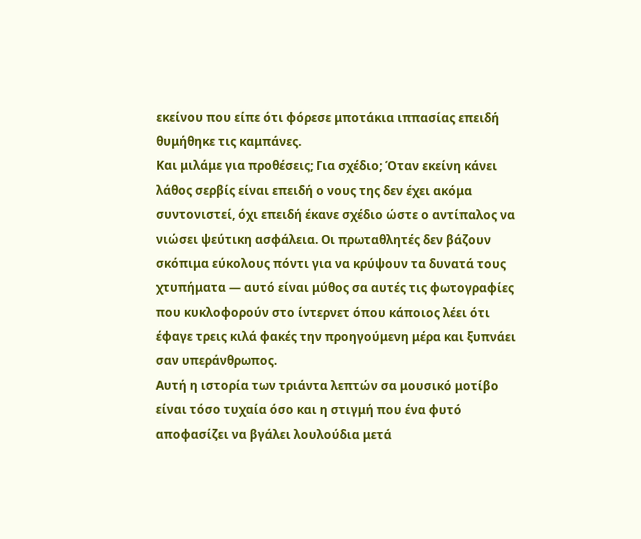εκείνου που είπε ότι φόρεσε μποτάκια ιππασίας επειδή θυμήθηκε τις καμπάνες.
Και μιλάμε για προθέσεις; Για σχέδιο; Όταν εκείνη κάνει λάθος σερβίς είναι επειδή ο νους της δεν έχει ακόμα συντονιστεί, όχι επειδή έκανε σχέδιο ώστε ο αντίπαλος να νιώσει ψεύτικη ασφάλεια. Οι πρωταθλητές δεν βάζουν σκόπιμα εύκολους πόντι για να κρύψουν τα δυνατά τους χτυπήματα — αυτό είναι μύθος σα αυτές τις φωτογραφίες που κυκλοφορούν στο ίντερνετ όπου κάποιος λέει ότι έφαγε τρεις κιλά φακές την προηγούμενη μέρα και ξυπνάει σαν υπεράνθρωπος.
Αυτή η ιστορία των τριάντα λεπτών σα μουσικό μοτίβο είναι τόσο τυχαία όσο και η στιγμή που ένα φυτό αποφασίζει να βγάλει λουλούδια μετά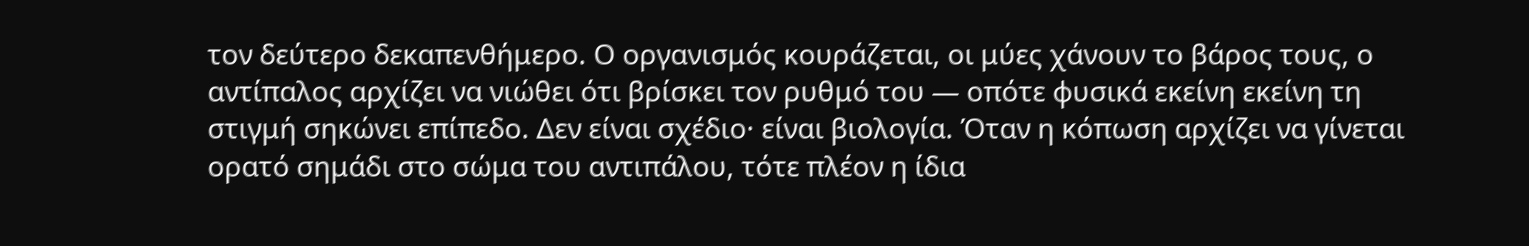τον δεύτερο δεκαπενθήμερο. Ο οργανισμός κουράζεται, οι μύες χάνουν το βάρος τους, ο αντίπαλος αρχίζει να νιώθει ότι βρίσκει τον ρυθμό του — οπότε φυσικά εκείνη εκείνη τη στιγμή σηκώνει επίπεδο. Δεν είναι σχέδιο· είναι βιολογία. Όταν η κόπωση αρχίζει να γίνεται ορατό σημάδι στο σώμα του αντιπάλου, τότε πλέον η ίδια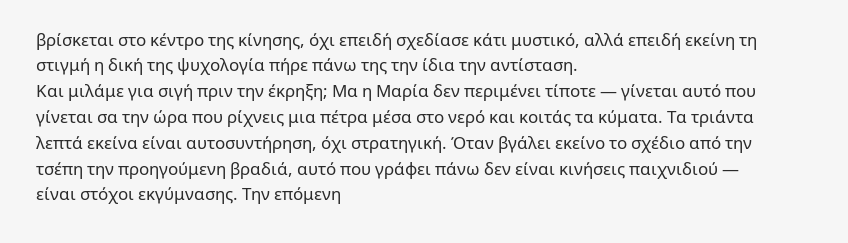βρίσκεται στο κέντρο της κίνησης, όχι επειδή σχεδίασε κάτι μυστικό, αλλά επειδή εκείνη τη στιγμή η δική της ψυχολογία πήρε πάνω της την ίδια την αντίσταση.
Και μιλάμε για σιγή πριν την έκρηξη; Μα η Μαρία δεν περιμένει τίποτε — γίνεται αυτό που γίνεται σα την ώρα που ρίχνεις μια πέτρα μέσα στο νερό και κοιτάς τα κύματα. Τα τριάντα λεπτά εκείνα είναι αυτοσυντήρηση, όχι στρατηγική. Όταν βγάλει εκείνο το σχέδιο από την τσέπη την προηγούμενη βραδιά, αυτό που γράφει πάνω δεν είναι κινήσεις παιχνιδιού — είναι στόχοι εκγύμνασης. Την επόμενη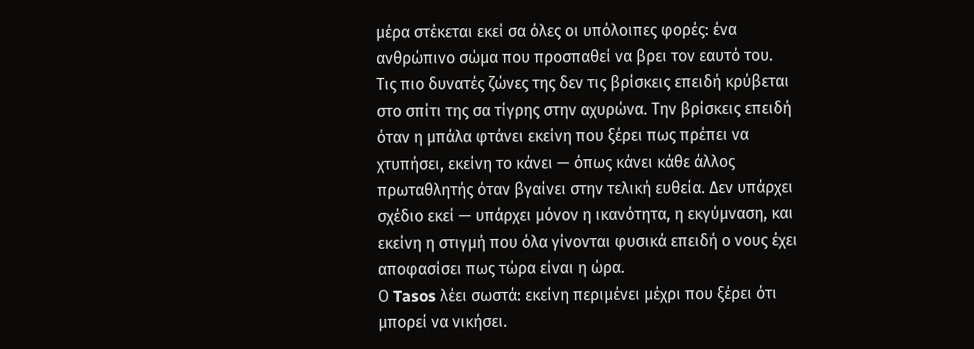μέρα στέκεται εκεί σα όλες οι υπόλοιπες φορές: ένα ανθρώπινο σώμα που προσπαθεί να βρει τον εαυτό του.
Τις πιο δυνατές ζώνες της δεν τις βρίσκεις επειδή κρύβεται στο σπίτι της σα τίγρης στην αχυρώνα. Την βρίσκεις επειδή όταν η μπάλα φτάνει εκείνη που ξέρει πως πρέπει να χτυπήσει, εκείνη το κάνει — όπως κάνει κάθε άλλος πρωταθλητής όταν βγαίνει στην τελική ευθεία. Δεν υπάρχει σχέδιο εκεί — υπάρχει μόνον η ικανότητα, η εκγύμναση, και εκείνη η στιγμή που όλα γίνονται φυσικά επειδή ο νους έχει αποφασίσει πως τώρα είναι η ώρα.
Ο Tasos λέει σωστά: εκείνη περιμένει μέχρι που ξέρει ότι μπορεί να νικήσει.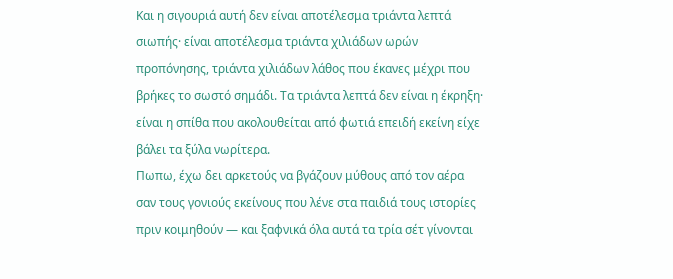Και η σιγουριά αυτή δεν είναι αποτέλεσμα τριάντα λεπτά σιωπής· είναι αποτέλεσμα τριάντα χιλιάδων ωρών προπόνησης, τριάντα χιλιάδων λάθος που έκανες μέχρι που βρήκες το σωστό σημάδι. Τα τριάντα λεπτά δεν είναι η έκρηξη· είναι η σπίθα που ακολουθείται από φωτιά επειδή εκείνη είχε βάλει τα ξύλα νωρίτερα.
Πωπω, έχω δει αρκετούς να βγάζουν μύθους από τον αέρα σαν τους γονιούς εκείνους που λένε στα παιδιά τους ιστορίες πριν κοιμηθούν — και ξαφνικά όλα αυτά τα τρία σέτ γίνονται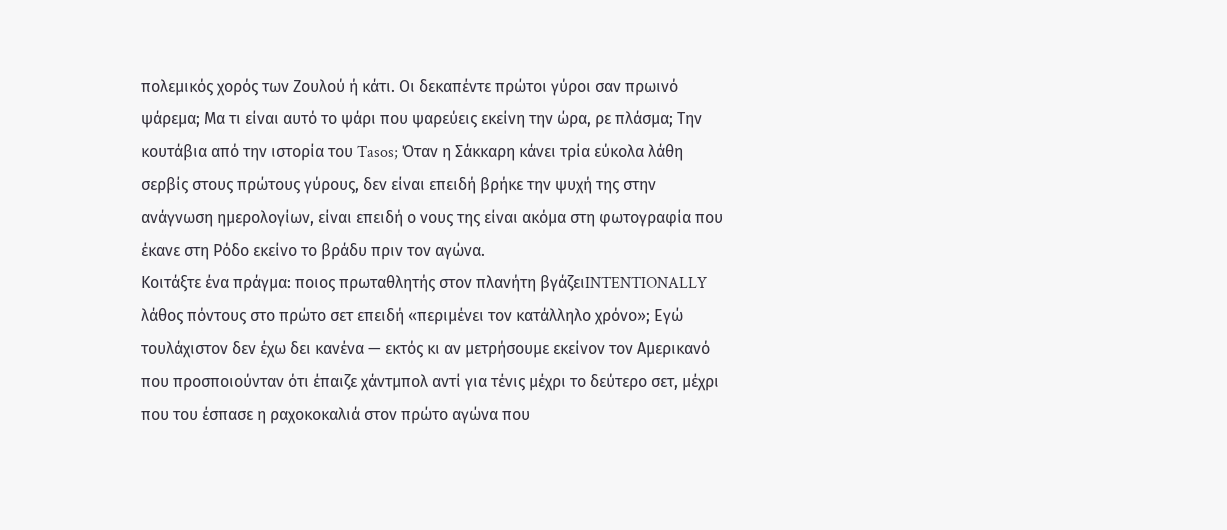πολεμικός χορός των Ζουλού ή κάτι. Οι δεκαπέντε πρώτοι γύροι σαν πρωινό ψάρεμα; Μα τι είναι αυτό το ψάρι που ψαρεύεις εκείνη την ώρα, ρε πλάσμα; Την κουτάβια από την ιστορία του Tasos; Όταν η Σάκκαρη κάνει τρία εύκολα λάθη σερβίς στους πρώτους γύρους, δεν είναι επειδή βρήκε την ψυχή της στην ανάγνωση ημερολογίων, είναι επειδή ο νους της είναι ακόμα στη φωτογραφία που έκανε στη Ρόδο εκείνο το βράδυ πριν τον αγώνα.
Κοιτάξτε ένα πράγμα: ποιος πρωταθλητής στον πλανήτη βγάζειINTENTIONALLY λάθος πόντους στο πρώτο σετ επειδή «περιμένει τον κατάλληλο χρόνο»; Εγώ τουλάχιστον δεν έχω δει κανένα — εκτός κι αν μετρήσουμε εκείνον τον Αμερικανό που προσποιούνταν ότι έπαιζε χάντμπολ αντί για τένις μέχρι το δεύτερο σετ, μέχρι που του έσπασε η ραχοκοκαλιά στον πρώτο αγώνα που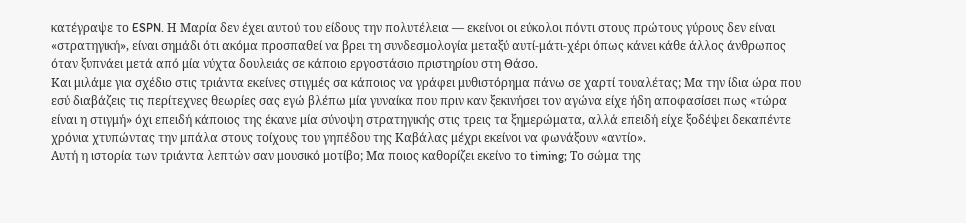κατέγραψε το ESPN. Η Μαρία δεν έχει αυτού του είδους την πολυτέλεια — εκείνοι οι εύκολοι πόντι στους πρώτους γύρους δεν είναι «στρατηγική», είναι σημάδι ότι ακόμα προσπαθεί να βρει τη συνδεσμολογία μεταξύ αυτί-μάτι-χέρι όπως κάνει κάθε άλλος άνθρωπος όταν ξυπνάει μετά από μία νύχτα δουλειάς σε κάποιο εργοστάσιο πριστηρίου στη Θάσο.
Και μιλάμε για σχέδιο στις τριάντα εκείνες στιγμές σα κάποιος να γράφει μυθιστόρημα πάνω σε χαρτί τουαλέτας; Μα την ίδια ώρα που εσύ διαβάζεις τις περίτεχνες θεωρίες σας εγώ βλέπω μία γυναίκα που πριν καν ξεκινήσει τον αγώνα είχε ήδη αποφασίσει πως «τώρα είναι η στιγμή» όχι επειδή κάποιος της έκανε μία σύνοψη στρατηγικής στις τρεις τα ξημερώματα, αλλά επειδή είχε ξοδέψει δεκαπέντε χρόνια χτυπώντας την μπάλα στους τοίχους του γηπέδου της Καβάλας μέχρι εκείνοι να φωνάξουν «αντίο».
Αυτή η ιστορία των τριάντα λεπτών σαν μουσικό μοτίβο; Μα ποιος καθορίζει εκείνο το timing; Το σώμα της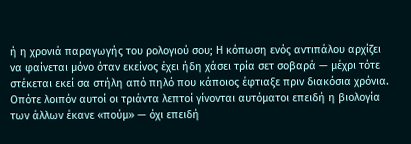ή η χρονιά παραγωγής του ρολογιού σου; Η κόπωση ενός αντιπάλου αρχίζει να φαίνεται μόνο όταν εκείνος έχει ήδη χάσει τρία σετ σοβαρά — μέχρι τότε στέκεται εκεί σα στήλη από πηλό που κάποιος έφτιαξε πριν διακόσια χρόνια. Οπότε λοιπόν αυτοί οι τριάντα λεπτοί γίνονται αυτόματοι επειδή η βιολογία των άλλων έκανε «πούμ» — όχι επειδή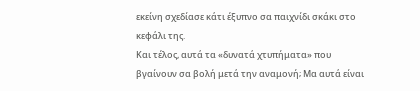εκείνη σχεδίασε κάτι έξυπνο σα παιχνίδι σκάκι στο κεφάλι της.
Και τέλος, αυτά τα «δυνατά χτυπήματα» που βγαίνουν σα βολή μετά την αναμονή; Μα αυτά είναι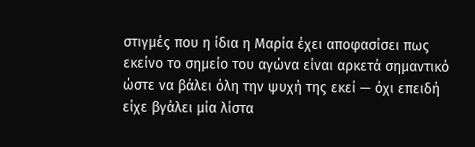στιγμές που η ίδια η Μαρία έχει αποφασίσει πως εκείνο το σημείο του αγώνα είναι αρκετά σημαντικό ώστε να βάλει όλη την ψυχή της εκεί — όχι επειδή είχε βγάλει μία λίστα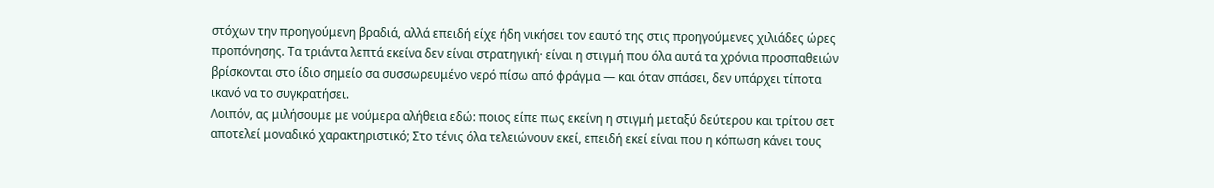στόχων την προηγούμενη βραδιά, αλλά επειδή είχε ήδη νικήσει τον εαυτό της στις προηγούμενες χιλιάδες ώρες προπόνησης. Τα τριάντα λεπτά εκείνα δεν είναι στρατηγική· είναι η στιγμή που όλα αυτά τα χρόνια προσπαθειών βρίσκονται στο ίδιο σημείο σα συσσωρευμένο νερό πίσω από φράγμα — και όταν σπάσει, δεν υπάρχει τίποτα ικανό να το συγκρατήσει.
Λοιπόν, ας μιλήσουμε με νούμερα αλήθεια εδώ: ποιος είπε πως εκείνη η στιγμή μεταξύ δεύτερου και τρίτου σετ αποτελεί μοναδικό χαρακτηριστικό; Στο τένις όλα τελειώνουν εκεί, επειδή εκεί είναι που η κόπωση κάνει τους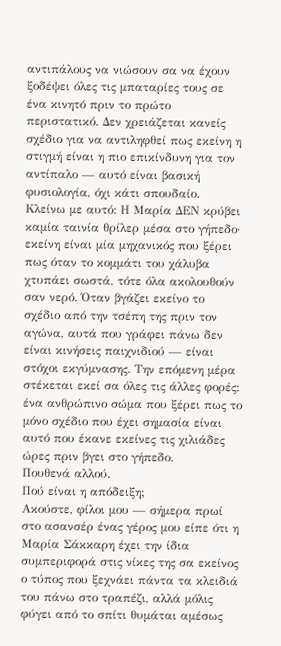αντιπάλους να νιώσουν σα να έχουν ξοδέψει όλες τις μπαταρίες τους σε ένα κινητό πριν το πρώτο περιστατικό. Δεν χρειάζεται κανείς σχέδιο για να αντιληφθεί πως εκείνη η στιγμή είναι η πιο επικίνδυνη για τον αντίπαλο — αυτό είναι βασική φυσιολογία, όχι κάτι σπουδαίο.
Κλείνω με αυτό: Η Μαρία ΔΕΝ κρύβει καμία ταινία θρίλερ μέσα στο γήπεδο· εκείνη είναι μία μηχανικός που ξέρει πως όταν το κομμάτι του χάλυβα χτυπάει σωστά, τότε όλα ακολουθούν σαν νερό. Όταν βγάζει εκείνο το σχέδιο από την τσέπη της πριν τον αγώνα, αυτά που γράφει πάνω δεν είναι κινήσεις παιχνιδιού — είναι στόχοι εκγύμνασης. Την επόμενη μέρα στέκεται εκεί σα όλες τις άλλες φορές: ένα ανθρώπινο σώμα που ξέρει πως το μόνο σχέδιο που έχει σημασία είναι αυτό που έκανε εκείνες τις χιλιάδες ώρες πριν βγει στο γήπεδο.
Πουθενά αλλού.
Πού είναι η απόδειξη;
Ακούστε, φίλοι μου — σήμερα πρωί στο ασανσέρ ένας γέρος μου είπε ότι η Μαρία Σάκκαρη έχει την ίδια συμπεριφορά στις νίκες της σα εκείνος ο τύπος που ξεχνάει πάντα τα κλειδιά του πάνω στο τραπέζι, αλλά μόλις φύγει από το σπίτι θυμάται αμέσως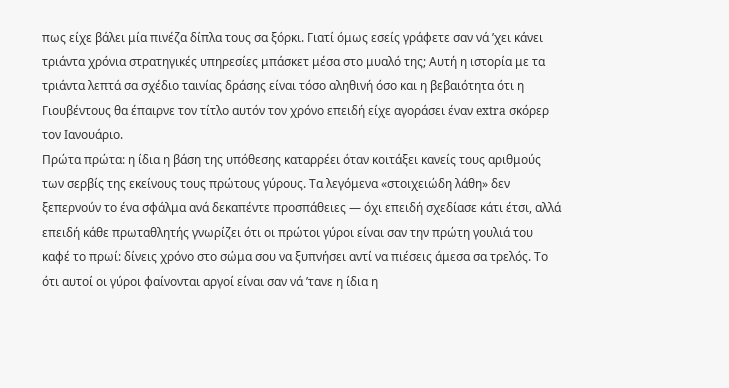πως είχε βάλει μία πινέζα δίπλα τους σα ξόρκι. Γιατί όμως εσείς γράφετε σαν νά ’χει κάνει τριάντα χρόνια στρατηγικές υπηρεσίες μπάσκετ μέσα στο μυαλό της; Αυτή η ιστορία με τα τριάντα λεπτά σα σχέδιο ταινίας δράσης είναι τόσο αληθινή όσο και η βεβαιότητα ότι η Γιουβέντους θα έπαιρνε τον τίτλο αυτόν τον χρόνο επειδή είχε αγοράσει έναν extra σκόρερ τον Ιανουάριο.
Πρώτα πρώτα: η ίδια η βάση της υπόθεσης καταρρέει όταν κοιτάξει κανείς τους αριθμούς των σερβίς της εκείνους τους πρώτους γύρους. Τα λεγόμενα «στοιχειώδη λάθη» δεν ξεπερνούν το ένα σφάλμα ανά δεκαπέντε προσπάθειες — όχι επειδή σχεδίασε κάτι έτσι, αλλά επειδή κάθε πρωταθλητής γνωρίζει ότι οι πρώτοι γύροι είναι σαν την πρώτη γουλιά του καφέ το πρωί: δίνεις χρόνο στο σώμα σου να ξυπνήσει αντί να πιέσεις άμεσα σα τρελός. Το ότι αυτοί οι γύροι φαίνονται αργοί είναι σαν νά ’τανε η ίδια η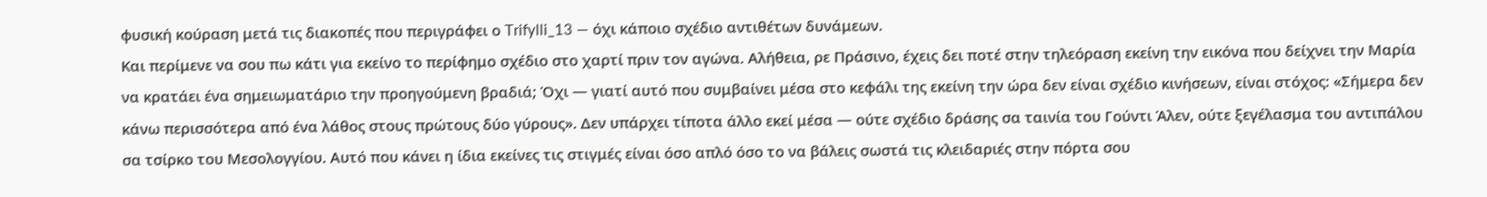φυσική κούραση μετά τις διακοπές που περιγράφει ο Trifylli_13 — όχι κάποιο σχέδιο αντιθέτων δυνάμεων.
Και περίμενε να σου πω κάτι για εκείνο το περίφημο σχέδιο στο χαρτί πριν τον αγώνα. Αλήθεια, ρε Πράσινο, έχεις δει ποτέ στην τηλεόραση εκείνη την εικόνα που δείχνει την Μαρία να κρατάει ένα σημειωματάριο την προηγούμενη βραδιά; Όχι — γιατί αυτό που συμβαίνει μέσα στο κεφάλι της εκείνη την ώρα δεν είναι σχέδιο κινήσεων, είναι στόχος: «Σήμερα δεν κάνω περισσότερα από ένα λάθος στους πρώτους δύο γύρους». Δεν υπάρχει τίποτα άλλο εκεί μέσα — ούτε σχέδιο δράσης σα ταινία του Γούντι Άλεν, ούτε ξεγέλασμα του αντιπάλου σα τσίρκο του Μεσολογγίου. Αυτό που κάνει η ίδια εκείνες τις στιγμές είναι όσο απλό όσο το να βάλεις σωστά τις κλειδαριές στην πόρτα σου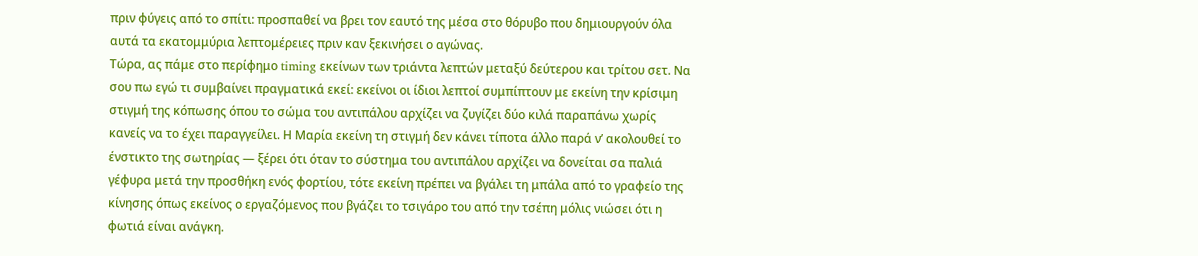πριν φύγεις από το σπίτι: προσπαθεί να βρει τον εαυτό της μέσα στο θόρυβο που δημιουργούν όλα αυτά τα εκατομμύρια λεπτομέρειες πριν καν ξεκινήσει ο αγώνας.
Τώρα, ας πάμε στο περίφημο timing εκείνων των τριάντα λεπτών μεταξύ δεύτερου και τρίτου σετ. Να σου πω εγώ τι συμβαίνει πραγματικά εκεί: εκείνοι οι ίδιοι λεπτοί συμπίπτουν με εκείνη την κρίσιμη στιγμή της κόπωσης όπου το σώμα του αντιπάλου αρχίζει να ζυγίζει δύο κιλά παραπάνω χωρίς κανείς να το έχει παραγγείλει. Η Μαρία εκείνη τη στιγμή δεν κάνει τίποτα άλλο παρά ν’ ακολουθεί το ένστικτο της σωτηρίας — ξέρει ότι όταν το σύστημα του αντιπάλου αρχίζει να δονείται σα παλιά γέφυρα μετά την προσθήκη ενός φορτίου, τότε εκείνη πρέπει να βγάλει τη μπάλα από το γραφείο της κίνησης όπως εκείνος ο εργαζόμενος που βγάζει το τσιγάρο του από την τσέπη μόλις νιώσει ότι η φωτιά είναι ανάγκη.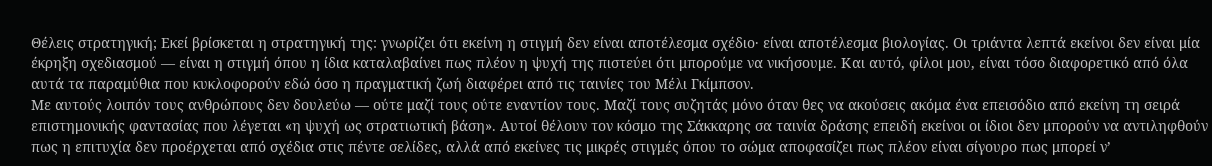Θέλεις στρατηγική; Εκεί βρίσκεται η στρατηγική της: γνωρίζει ότι εκείνη η στιγμή δεν είναι αποτέλεσμα σχέδιο· είναι αποτέλεσμα βιολογίας. Οι τριάντα λεπτά εκείνοι δεν είναι μία έκρηξη σχεδιασμού — είναι η στιγμή όπου η ίδια καταλαβαίνει πως πλέον η ψυχή της πιστεύει ότι μπορούμε να νικήσουμε. Και αυτό, φίλοι μου, είναι τόσο διαφορετικό από όλα αυτά τα παραμύθια που κυκλοφορούν εδώ όσο η πραγματική ζωή διαφέρει από τις ταινίες του Μέλι Γκίμπσον.
Με αυτούς λοιπόν τους ανθρώπους δεν δουλεύω — ούτε μαζί τους ούτε εναντίον τους. Μαζί τους συζητάς μόνο όταν θες να ακούσεις ακόμα ένα επεισόδιο από εκείνη τη σειρά επιστημονικής φαντασίας που λέγεται «η ψυχή ως στρατιωτική βάση». Αυτοί θέλουν τον κόσμο της Σάκκαρης σα ταινία δράσης επειδή εκείνοι οι ίδιοι δεν μπορούν να αντιληφθούν πως η επιτυχία δεν προέρχεται από σχέδια στις πέντε σελίδες, αλλά από εκείνες τις μικρές στιγμές όπου το σώμα αποφασίζει πως πλέον είναι σίγουρο πως μπορεί ν’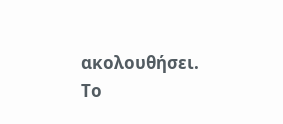ακολουθήσει.
Το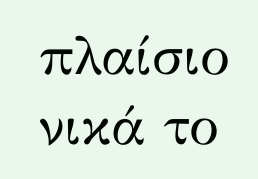πλαίσιο νικά το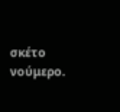σκέτο νούμερο.